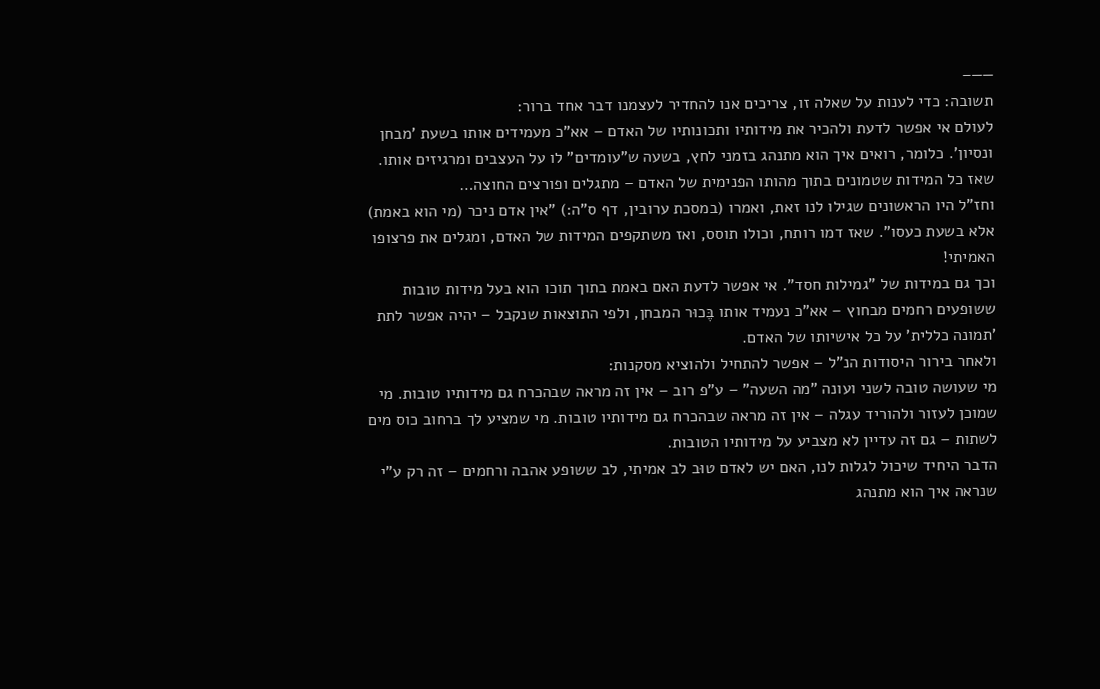——–
תשובה: כדי לענות על שאלה זו, צריכים אנו להחדיר לעצמנו דבר אחד ברור:
לעולם אי אפשר לדעת ולהכיר את מידותיו ותכונותיו של האדם – אא"כ מעמידים אותו בשעת 'מבחן ונסיון'. כלומר, רואים איך הוא מתנהג בזמני לחץ, בשעה ש"עומדים" לו על העצבים ומרגיזים אותו. שאז כל המידות שטמונים בתוך מהותו הפנימית של האדם – מתגלים ופורצים החוצה…
וחז"ל היו הראשונים שגילו לנו זאת, ואמרו (במסכת ערובין, דף ס"ה:) "אין אדם ניכר (מי הוא באמת) אלא בשעת כעסו". שאז דמו רותח, וכולו תוסס, ואז משתקפים המידות של האדם, ומגלים את פרצופו האמיתי!
וכך גם במידות של "גמילות חסד". אי אפשר לדעת האם באמת בתוך תוכו הוא בעל מידות טובות ששופעים רחמים מבחוץ – אא"כ נעמיד אותו בֶּכוּר המבחן, ולפי התוצאות שנקבל – יהיה אפשר לתת 'תמונה כללית' על כל אישיותו של האדם.
ולאחר בירור היסודות הנ"ל – אפשר להתחיל ולהוציא מסקנות:
מי שעושה טובה לשני ועונה "מה השעה" – ע"פ רוב – אין זה מראה שבהכרח גם מידותיו טובות. מי שמוכן לעזור ולהוריד עגלה – אין זה מראה שבהכרח גם מידותיו טובות. מי שמציע לך ברחוב כוס מים לשתות – גם זה עדיין לא מצביע על מידותיו הטובות.
הדבר היחיד שיכול לגלות לנו, האם יש לאדם טוּב לב אמיתי, לב ששופע אהבה ורחמים – זה רק ע"י שנראה איך הוא מתנהג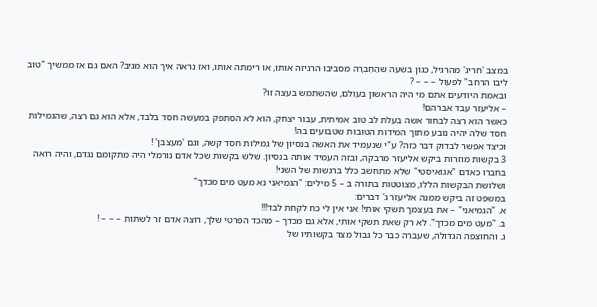במצב 'חריג' מהרגיל, כגון בשעה שהַחֶבְרָה מסביבו הרגיזה אותו, או רימתה אותו, ואז נראה איך הוא מגיב? האם גם אז ממשיך "טוב ליבו הרחב" לפעול – – – ?
ובאמת היודעים אתם מי היה הראשון בעולם, שהשתמש בעצה זו?
– אליעזר עבד אברהם!
כאשר הוא רצה לבחור אשה בעלת לב טוב אמיתית, עבור יצחק, הוא לא הסתפק במעשה חסד בלבד, אלא הוא גם רצה, שהגמילות חסד שלה יהיה נובע מתוך המידות הטובות שטבועים בה!
וכיצד אפשר לבדוק דבר כזה? ע"י שנעמיד את האשה בנסיון של גמילות חסד קשה, וגם 'מעצבן' !
3 בקשות מוזרות ביקש אליעזר מרבקה, ובזה העמיד אותה בנסיון. שלש בקשות שכל אדם נורמלי היה מתקומם נגדם, והיה רואה בחברו כאדם "אגואיסטי" שלא מתחשב כלל ברגשות של השני!
ושלושת הבקשות הללו, מצוטטות בתורה ב – 5 מילים: "הגמיאני נא מעט מים מכדך"
במשפט זה ביקש ממנה אליעזר ג' דברים:
א. "הגמיאני" – את בעצמך תשקי אותי! אני אין לי כח לקחת לבד!!!
ב. "מעט מים מכדך". לא רק שאת תשקי אותי, אלא גם מכדך – מהכד הפרטי שלך, רוצה אדם זר לשתות – – – !
ג. והחוצפה הגדולה, שעברה כבר כל גבול מצד בקשותיו של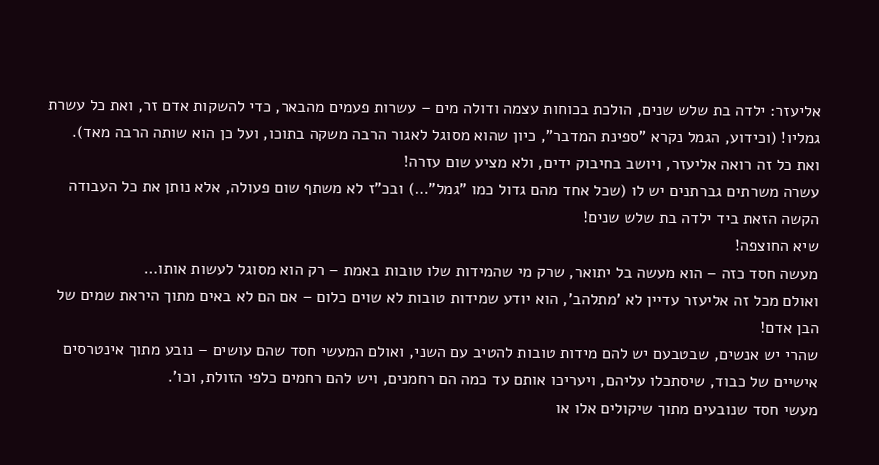אליעזר: ילדה בת שלש שנים, הולכת בכוחות עצמה ודולה מים – עשרות פעמים מהבאר, כדי להשקות אדם זר, ואת כל עשרת גמליו! (וכידוע, הגמל נקרא "ספינת המדבר", כיון שהוא מסוגל לאגור הרבה משקה בתוכו, ועל כן הוא שותה הרבה מאד).
ואת כל זה רואה אליעזר, ויושב בחיבוק ידים, ולא מציע שום עזרה!
עשרה משרתים גברתנים יש לו (שכל אחד מהם גדול כמו "גמל"…) ובכ"ז לא משתף שום פעולה, אלא נותן את כל העבודה הקשה הזאת ביד ילדה בת שלש שנים!
שיא החוצפה!
מעשה חסד כזה – הוא מעשה בל יתואר, שרק מי שהמידות שלו טובות באמת – רק הוא מסוגל לעשות אותו…
ואולם מכל זה אליעזר עדיין לא 'מתלהב', הוא יודע שמידות טובות לא שוים כלום – אם הם לא באים מתוך היראת שמים של הבן אדם!
שהרי יש אנשים, שבטבעם יש להם מידות טובות להטיב עם השני, ואולם המעשי חסד שהם עושים – נובע מתוך אינטרסים אישיים של כבוד, שיסתכלו עליהם, ויעריכו אותם עד כמה הם רחמנים, ויש להם רחמים כלפי הזולת, וכו'.
מעשי חסד שנובעים מתוך שיקולים אלו או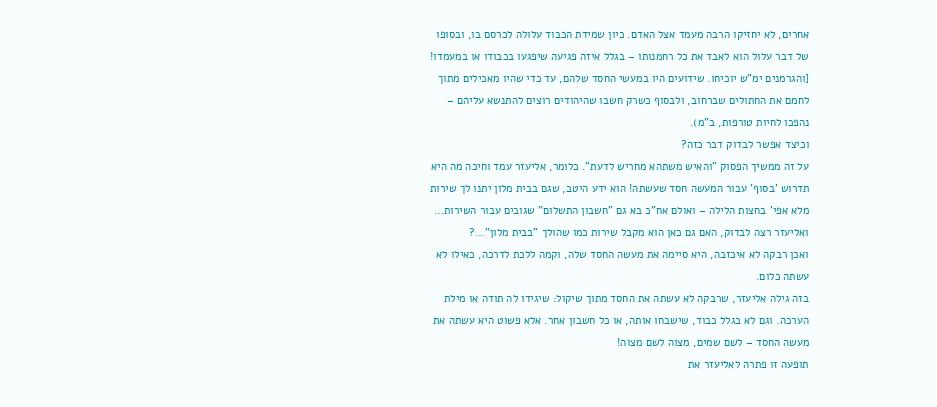אחרים, לא יחזיקו הרבה מעמד אצל האדם. כיון שמידת הכבוד עלולה לכרסם בו, ובסופו של דבר עלול הוא לאבד את כל רחמנותו – בגלל איזה פגיעה שיפגעו בכבודו או במעמדו! [והגרמנים ימ"ש יוכיחו. שידועים היו במעשי החסד שלהם, עד כדי שהיו מאכילים מתוך לחמם את החתולים שברחוב, ולבסוף כשרק חשבו שהיהודים רוצים להתנשא עליהם – נהפכו לחיות טורפות, ב"מ).
וכיצד אפשר לבדוק דבר כזה?
על זה ממשיך הפסוק "והאיש משתהא מחריש לדעת". כלומר, אליעזר עמד וחיכה מה היא תדרוש 'בסוף' עבור המעשה חסד שעשתה! הוא ידע היטב, שגם בבית מלון יתנו לך שירות מלא אפי' בחצות הלילה – ואולם אח"כ בא גם "חשבון התשלום" שגובים עבור השירות…
ואליעזר רצה לבדוק, האם גם כאן הוא מקבל שירות כמו שהולך "בבית מלון"…?
ואכן רבקה לא איכזבה, היא סיימה את מעשה החסד שלה, וקמה ללכת לדרכה, כאילו לא עשתה כלום.
בזה גילה אליעזר, שרבקה לא עשתה את החסד מתוך שיקול: שיגידו לה תודה או מילת הערכה. וגם לא בגלל כבוד, שישבחו אותה, או כל חשבון אחר. אלא פשוט היא עשתה את מעשה החסד – לשם שמים, מצוה לשם מצוה!
תופעה זו פתרה לאליעזר את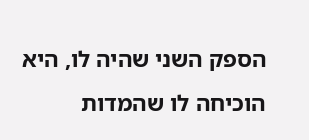הספק השני שהיה לו, היא הוכיחה לו שהמדות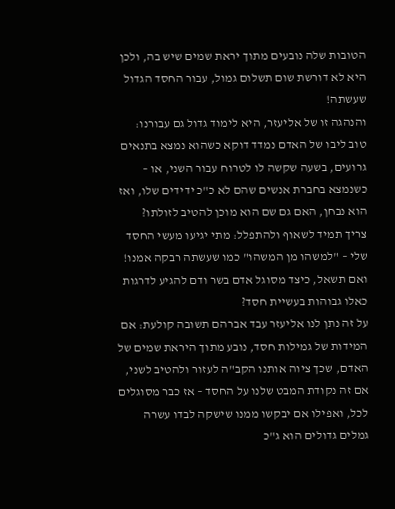הטובות שלה נובעים מתוך יראת שמים שיש בה, ולכן היא לא דורשת שום תשלום גמול, עבור החסד הגדול שעשתה!
והנהגה זו של אליעזר, היא לימוד גדול גם עבורנו: טוב ליבו של האדם נמדד דוקא כשהוא נמצא בתנאים גרועים, בשעה שקשה לו לטרוח עבור השני, או – כשנמצא בחברת אנשים שהם לא כ"כ ידידים שלו, ואז הוא נבחן, האם גם שם הוא מוכן להטיב לזולתו?
צריך תמיד לשאוף ולהתפלל: מתי יגיעו מעשי החסד שלי – "למשהו מן המשהו" כמו שעשתה רבקה אמנו!
ואם תשאל, כיצד מסוגל אדם בשר ודם להגיע לדרגות כאלו גבוהות בעשיית חסד?
על זה נתן לנו אליעזר עבד אברהם תשובה קולעת: אם המידות של גמילות חסד, נובע מתוך היראת שמים של האדם, שכך ציוה אותנו הקב"ה לעזור ולהטיב לשני, אם זה נקודת המבט שלנו על החסד – אז כבר מסוגלים לכל, ואפילו אם יבקשו ממנו שישקה לבדו עשרה גמלים גדולים הוא ג"כ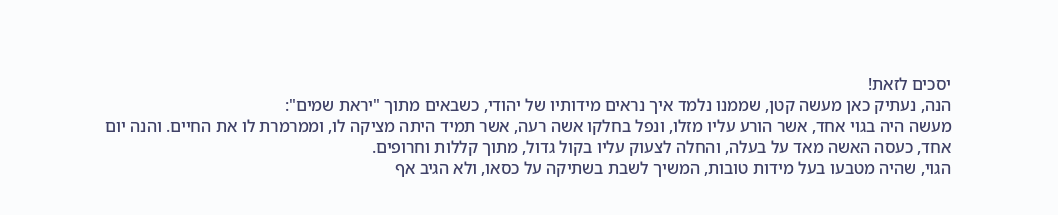יסכים לזאת!
הנה, נעתיק כאן מעשה קטן, שממנו נלמד איך נראים מידותיו של יהודי, כשבאים מתוך "יראת שמים":
מעשה היה בגוי אחד, אשר הורע עליו מזלו, ונפל בחלקו אשה רעה, אשר תמיד היתה מציקה לו, וממרמרת לו את החיים. והנה יום אחד, כעסה האשה מאד על בעלה, והחלה לצעוק עליו בקול גדול, מתוך קללות וחרופים.
הגוי, שהיה מטבעו בעל מידות טובות, המשיך לשבת בשתיקה על כסאו, ולא הגיב אף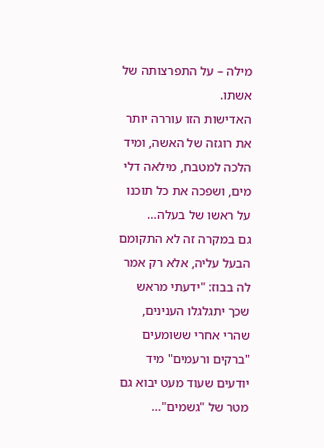מילה – על התפרצותה של אשתו.
האדישות הזו עוררה יותר את רוגזה של האשה, ומיד הלכה למטבח, מילאה דלי מים, ושפכה את כל תוכנו על ראשו של בעלה…
גם במקרה זה לא התקומם הבעל עליה, אלא רק אמר לה בבוז: "ידעתי מראש שכך יתגלגלו הענינים, שהרי אחרי ששומעים "ברקים ורעמים" מיד יודעים שעוד מעט יבוא גם מטר של "גשמים"…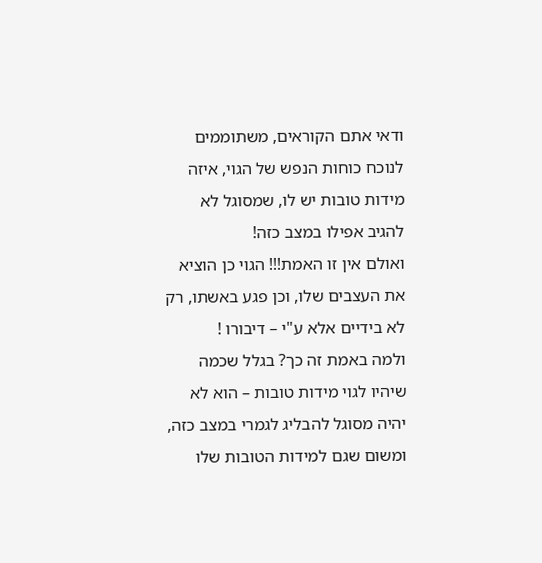ודאי אתם הקוראים, משתוממים לנוכח כוחות הנפש של הגוי, איזה מידות טובות יש לו, שמסוגל לא להגיב אפילו במצב כזה!
ואולם אין זו האמת!!! הגוי כן הוציא את העצבים שלו, וכן פגע באשתו, רק לא בידיים אלא ע"י – דיבורו !
ולמה באמת זה כך? בגלל שכמה שיהיו לגוי מידות טובות – הוא לא יהיה מסוגל להבליג לגמרי במצב כזה, ומשום שגם למידות הטובות שלו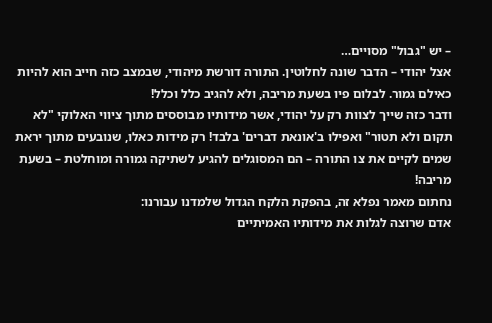– יש "גבול" מסויים…
אצל יהודי – הדבר שונה לחלוטין. התורה דורשת מיהודי, שבמצב כזה חייב הוא להיות כאילם גמור. לבלום פיו בשעת מריבה, ולא להגיב כלל וכלל!
ודבר כזה שייך לצוות רק על יהודי, אשר מידותיו מבוססים מתוך ציווי האלוקי "לא תקום ולא תטור" ואפילו ב'אונאת דברים' בלבד! רק מידות כאלו, שנובעים מתוך יראת שמים לקיים את צו התורה – הם המסוגלים להגיע לשתיקה גמורה ומוחלטת – בשעת מריבה!
נחתום מאמר נפלא זה, בהפקת הלקח הגדול שלמדנו עבורנו:
אדם שרוצה לגלות את מידותיו האמיתיים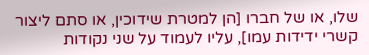שלו, או של חברו [הן למטרת שידוכין, או סתם ליצור קשרי ידידות עמו], עליו לעמוד על שני נקודות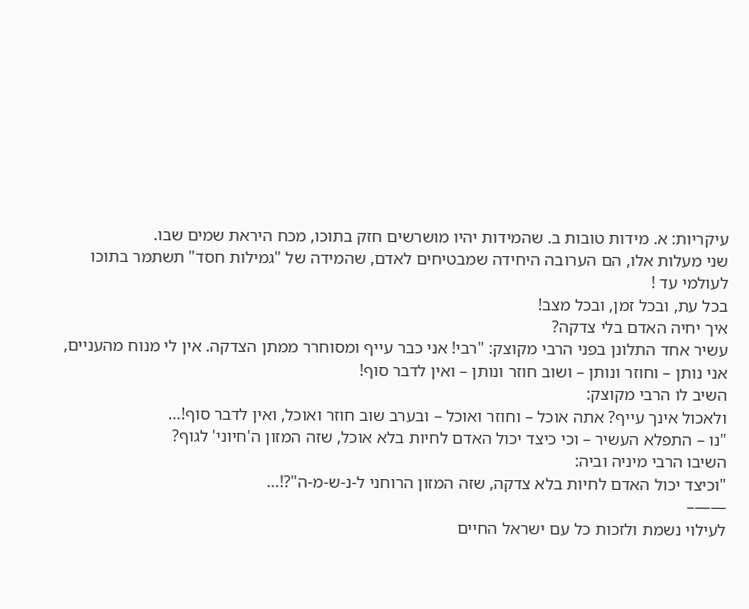עיקריות: א. מידות טובות ב. שהמידות יהיו מושרשים חזק בתוכו, מכח היראת שמים שבו.
שני מעלות אלו, הם הערובה היחידה שמבטיחים לאדם, שהמידה של "גמילות חסד" תשתמר בתוכו לעולמי עד !
בכל עת, ובכל זמן, ובכל מצב!
איך יחיה האדם בלי צדקה?
עשיר אחד התלונן בפני הרבי מקוצק: "רבי! אני כבר עייף ומסוחרר ממתן הצדקה. אין לי מנוח מהעניים, אני נותן – וחוזר ונותן – ושוב חוזר ונותן – ואין לדבר סוף!
השיב לו הרבי מקוצק:
ולאכול אינך עייף? אתה אוכל – וחוזר ואוכל – ובערב שוב חוזר ואוכל, ואין לדבר סוף!…
"נו – התפלא העשיר – וכי כיצד יכול האדם לחיות בלא אוכל, שזה המזון ה'חיוני' לגוף?
השיבו הרבי מיניה וביה:
"וכיצד יכול האדם לחיות בלא צדקה, שזה המזון הרוחני ל-נ-ש-מ-ה"?!…
——–
לעילוי נשמת ולזכות כל עם ישראל החיים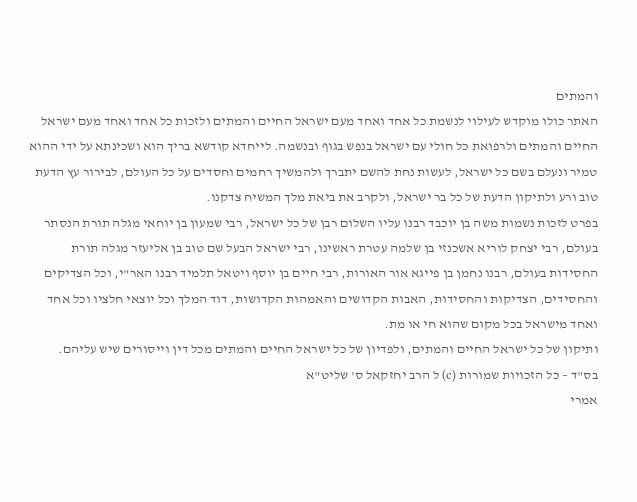והמתים
האתר כולו מוקדש לעילוי לנשמת כל אחד ואחד מעם ישראל החיים והמתים ולזכות כל אחד ואחד מעם ישראל החיים והמתים ולרפואת כל חולי עם ישראל בנפש בגוף ובנשמה. לייחדא קודשא בריך הוא ושכינתא על ידי ההוא טמיר ונעלם בשם כל ישראל, לעשות נחת להשם יתברך ולהמשיך רחמים וחסדים על כל העולם, לבירור עץ הדעת טוב ורע ולתיקון הדעת של כל בר ישראל, ולקרב את ביאת מלך המשיח צדקנו.
בפרט לזכות נשמות משה בן יוכבד רבנו עליו השלום רבן של כל ישראל, רבי שמעון בן יוחאי מגלה תורת הנסתר בעולם, רבי יצחק לוריא אשכנזי בן שלמה עטרת ראשינו, רבי ישראל הבעל שם טוב בן אליעזר מגלה תורת החסידות בעולם, רבנו נחמן בן פייגא אור האורות, רבי חיים בן יוסף ויטאל תלמיד רבנו האר"י, וכל הצדיקים והחסידים, הצדיקות והחסידות, האבות הקדושים והאמהות הקדושות, דוד המלך וכל יוצאי חלציו וכל אחד ואחד מישראל בכל מקום שהוא חי או מת.
ותיקון של כל ישראל החיים והמתים, ולפדיון של כל ישראל החיים והמתים מכל דין וייסורים שיש עליהם.
בס"ד – כל הזכויות שמורות (c) ל הרב יחזקאל ס' שליט"א
אמרי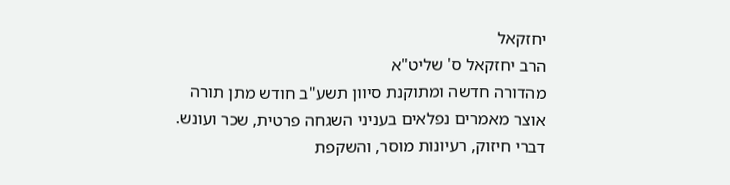יחזקאל
הרב יחזקאל ס' שליט"א
מהדורה חדשה ומתוקנת סיוון תשע"ב חודש מתן תורה
אוצר מאמרים נפלאים בעניני השגחה פרטית, שכר ועונש.
דברי חיזוק, רעיונות מוסר, והשקפת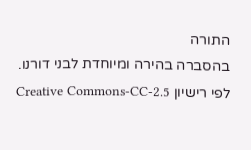התורה
בהסברה בהירה ומיוחדת לבני דורנו.
לפי רישיון Creative Commons-CC-2.5